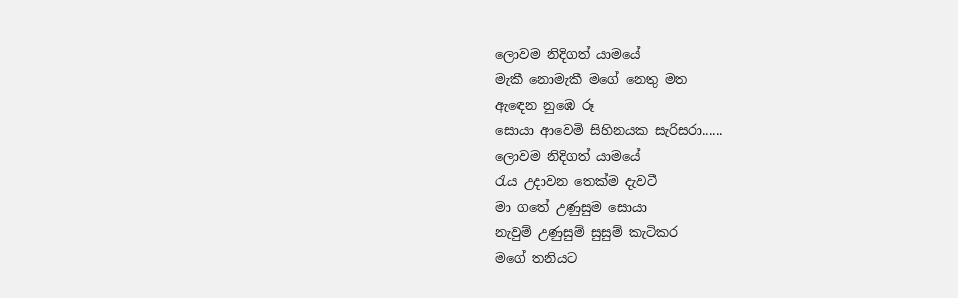ලොවම නිදිගත් යාමයේ
මැකී නොමැකී මගේ නෙතු මත
ඇඳෙන නුඹෙ රූ
සොයා ආවෙමි සිහිනයක සැරිසරා......
ලොවම නිදිගත් යාමයේ
රැය උදාවන තෙක්ම දැවටී
මා ගතේ උණුසුම සොයා
නැවුම් උණුසුම් සුසුම් කැටිකර
මගේ තනියට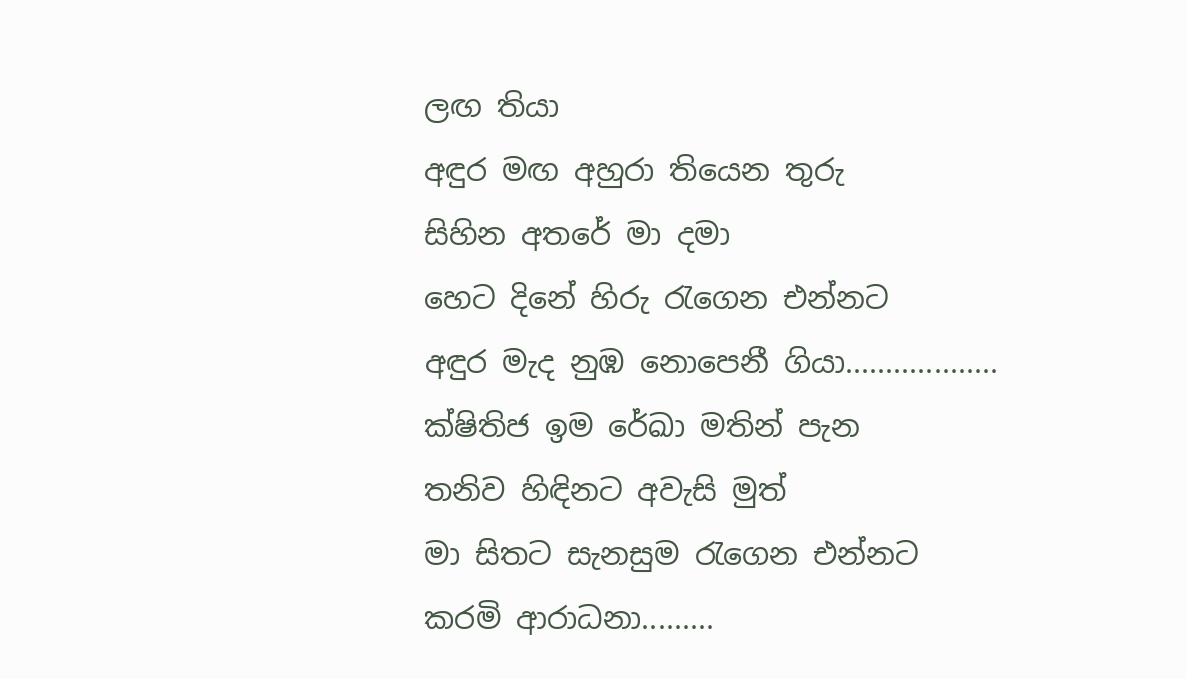ලඟ තියා
අඳුර මඟ අහුරා තියෙන තුරු
සිහින අතරේ මා දමා
හෙට දිනේ හිරු රැගෙන එන්නට
අඳුර මැද නුඹ නොපෙනී ගියා...................
ක්ෂිතිජ ඉම රේඛා මතින් පැන
තනිව හිඳිනට අවැසි මුත්
මා සිතට සැනසුම රැගෙන එන්නට
කරමි ආරාධනා.........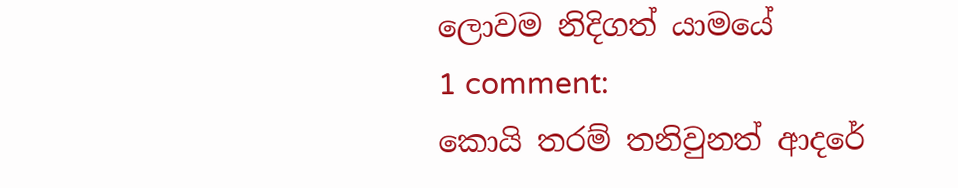ලොවම නිදිගත් යාමයේ
1 comment:
කොයි තරම් තනිවුනත් ආදරේ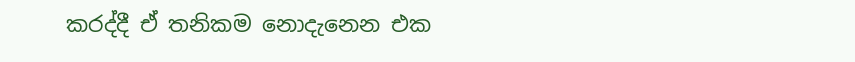කරද්දී ඒ තනිකම නොදැනෙන එක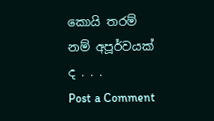කොයි තරම් නම් අපූර්වයක් ද . . .
Post a Comment